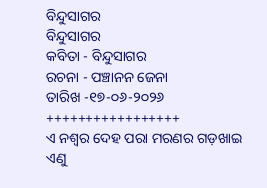ବିନ୍ଦୁସାଗର
ବିନ୍ଦୁସାଗର
କବିତା - ବିନ୍ଦୁସାଗର
ରଚନା - ପଞ୍ଚାନନ ଜେନା
ତାରିଖ -୧୭-୦୬-୨୦୨୬
+++++++++++++++++
ଏ ନଶ୍ବର ଦେହ ପରା ମରଣର ଗଡ଼ଖାଇ
ଏଣୁ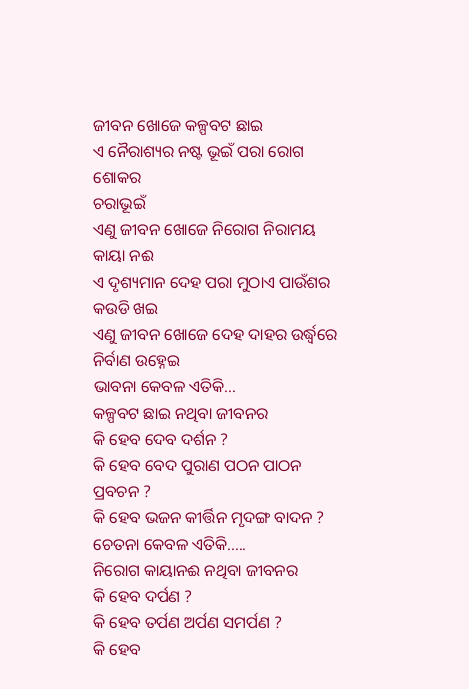ଜୀବନ ଖୋଜେ କଳ୍ପବଟ ଛାଇ
ଏ ନୈରାଶ୍ୟର ନଷ୍ଟ ଭୂଇଁ ପରା ରୋଗ ଶୋକର
ଚରାଭୂଇଁ
ଏଣୁ ଜୀବନ ଖୋଜେ ନିରୋଗ ନିରାମୟ କାୟା ନଈ
ଏ ଦୃଶ୍ୟମାନ ଦେହ ପରା ମୁଠାଏ ପାଉଁଶର କଉଡି ଖଇ
ଏଣୁ ଜୀବନ ଖୋଜେ ଦେହ ଦାହର ଉର୍ଦ୍ଧ୍ଵରେ ନିର୍ବାଣ ଉହ୍ନେଇ
ଭାବନା କେବଳ ଏତିକି...
କଳ୍ପବଟ ଛାଇ ନଥିବା ଜୀବନର
କି ହେବ ଦେବ ଦର୍ଶନ ?
କି ହେବ ବେଦ ପୁରାଣ ପଠନ ପାଠନ ପ୍ରବଚନ ?
କି ହେବ ଭଜନ କୀର୍ତ୍ତିନ ମୃଦଙ୍ଗ ବାଦନ ?
ଚେତନା କେବଳ ଏତିକି.....
ନିରୋଗ କାୟାନଈ ନଥିବା ଜୀବନର
କି ହେବ ଦର୍ପଣ ?
କି ହେବ ତର୍ପଣ ଅର୍ପଣ ସମର୍ପଣ ?
କି ହେବ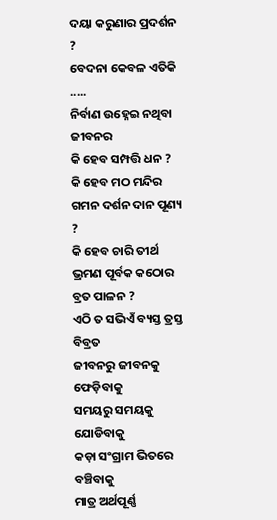ଦୟା କରୁଣାର ପ୍ରଦର୍ଶନ ?
ବେଦନା କେବଳ ଏତିକି .....
ନିର୍ବାଣ ଉହ୍ନେଇ ନଥିବା ଜୀବନର
କି ହେବ ସମ୍ପତ୍ତି ଧନ ?
କି ହେବ ମଠ ମନ୍ଦିର ଗମନ ଦର୍ଶନ ଦାନ ପୂଣ୍ୟ ?
କି ହେବ ଚାରି ତୀର୍ଥ ଭ୍ରମଣ ପୂର୍ବକ କଠୋର ବ୍ରତ ପାଳନ ?
ଏଠି ତ ସଭିଏଁ ବ୍ୟସ୍ତ ତ୍ରସ୍ତ ବିବ୍ରତ
ଜୀବନରୁ ଜୀବନକୁ ଫେଡ଼ିବାକୁ
ସମୟରୁ ସମୟକୁ ଯୋଡିବାକୁ
କଡ଼ା ସଂଗ୍ରାମ ଭିତରେ ବଞ୍ଚିବାକୁ
ମାତ୍ର ଅର୍ଥପୂର୍ଣ୍ଣ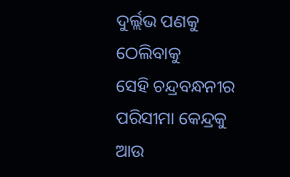ଦୁର୍ଲ୍ଲଭ ପଣକୁ ଠେଲିବାକୁ
ସେହି ଚନ୍ଦ୍ରବନ୍ଧନୀର ପରିସୀମା କେନ୍ଦ୍ରକୁ
ଆଉ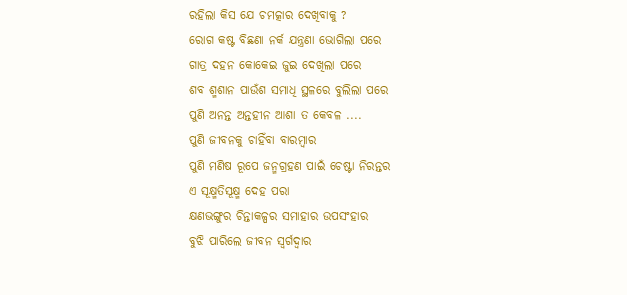ରହିଲା କିସ ଯେ ଚମତ୍କାର ଦେଖିବାକୁ ?
ରୋଗ କଷ୍ଟ ବିଛଣା ନର୍କ ଯନ୍ତ୍ରଣା ଭୋଗିଲା ପରେ
ଗାତ୍ର ଦହନ କୋକେଇ ଜୁଇ ଦେଖିଲା ପରେ
ଶବ ଶ୍ମଶାନ ପାଉଁଶ ସମାଧି ସ୍ଥଳରେ ବୁଲିଲା ପରେ
ପୁଣି ଅନନ୍ତ ଅନ୍ତହୀନ ଆଶା ତ କେବଳ ....
ପୁଣି ଜୀବନକୁ ଚାହିଁବା ବାରମ୍ବାର
ପୁଣି ମଣିଷ ରୂପେ ଜନ୍ମଗ୍ରହଣ ପାଇଁ ଚେଷ୍ଟା ନିରନ୍ତର
ଏ ସୂକ୍ଷ୍ମତିସୂକ୍ଷ୍ମ ଦେହ ପରା
କ୍ଷଣଭଙ୍ଗୁର ଚିନ୍ତାକଳ୍ପର ସମାହାର ଉପସଂହାର
ବୁଝି ପାରିଲେ ଜୀବନ ସ୍ଵର୍ଗଦ୍ଵାର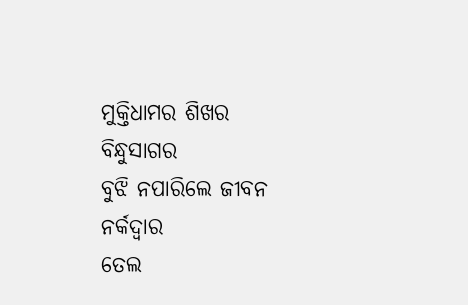ମୁକ୍ତିଧାମର ଶିଖର ବିନ୍ଧୁସାଗର
ବୁଝି ନପାରିଲେ ଜୀବନ ନର୍କଦ୍ୱାର
ତେଲ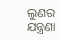ଲୁଣର ଯନ୍ତ୍ରଣା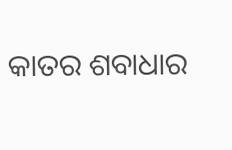କାତର ଶବାଧାର